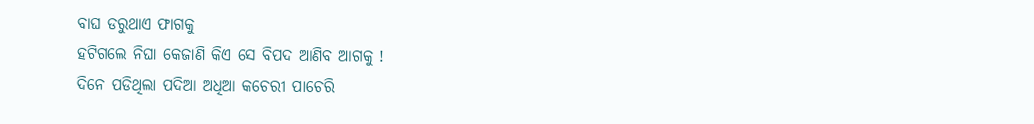ବାଘ ଡରୁଥାଏ ଫାଗକୁ
ହଟିଗଲେ ନିଘା କେଜାଣି କିଏ ସେ ବିପଦ ଆଣିବ ଆଗକୁ !
ଦିନେ ପଡିଥିଲା ପଦିଆ ଅଧିଆ କଚେରୀ ପାଚେରି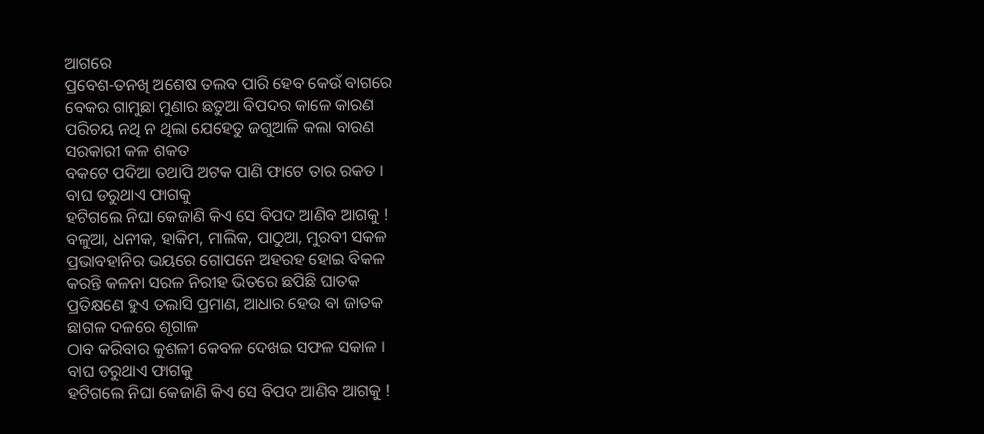ଆଗରେ
ପ୍ରବେଶ-ତନଖି ଅଶେଷ ତଲବ ପାରି ହେବ କେଉଁ ବାଗରେ
ବେକର ଗାମୁଛା ମୁଣାର ଛତୁଆ ବିପଦର କାଳେ କାରଣ
ପରିଚୟ ନଥି ନ ଥିଲା ଯେହେତୁ ଜଗୁଆଳି କଲା ବାରଣ
ସରକାରୀ କଳ ଶକତ
ବକଟେ ପଦିଆ ତଥାପି ଅଟକ ପାଣି ଫାଟେ ତାର ରକତ ।
ବାଘ ଡରୁଥାଏ ଫାଗକୁ
ହଟିଗଲେ ନିଘା କେଜାଣି କିଏ ସେ ବିପଦ ଆଣିବ ଆଗକୁ !
ବଳୁଆ, ଧନୀକ, ହାକିମ, ମାଲିକ, ପାଠୁଆ, ମୁରବୀ ସକଳ
ପ୍ରଭାବହାନିର ଭୟରେ ଗୋପନେ ଅହରହ ହୋଇ ବିକଳ
କରନ୍ତି କଳନା ସରଳ ନିରୀହ ଭିତରେ ଛପିଛି ଘାତକ
ପ୍ରତିକ୍ଷଣେ ହୁଏ ତଲାସି ପ୍ରମାଣ, ଆଧାର ହେଉ ବା ଜାତକ
ଛାଗଳ ଦଳରେ ଶୃଗାଳ
ଠାବ କରିବାର କୁଶଳୀ କେବଳ ଦେଖଇ ସଫଳ ସକାଳ ।
ବାଘ ଡରୁଥାଏ ଫାଗକୁ
ହଟିଗଲେ ନିଘା କେଜାଣି କିଏ ସେ ବିପଦ ଆଣିବ ଆଗକୁ !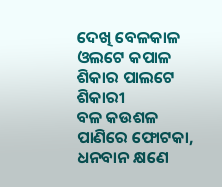ଦେଖି ବେଳକାଳ ଓଲଟେ କପାଳ ଶିକାର ପାଲଟେ ଶିକାରୀ
ବଳ କଉଶଳ ପାଣିରେ ଫୋଟକା, ଧନବାନ କ୍ଷଣେ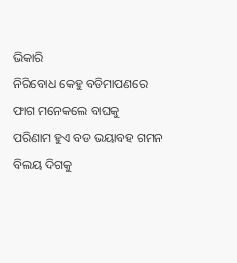ଭିକାରି
ନିରିବୋଧ କେହୁ ବଡିମାପଣରେ ଫାଗ ମନେକଲେ ବାଘକୁ
ପରିଣାମ ହୁଏ ବଡ ଭୟାବହ ଗମନ ବିଲୟ ଦିଗକୁ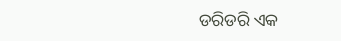ଡରିଡରି ଏକ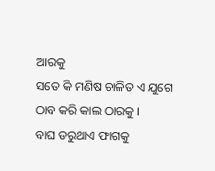ଆରକୁ
ସତେ କି ମଣିଷ ଚାଳିତ ଏ ଯୁଗେ ଠାବ କରି କାଲ ଠାରକୁ ।
ବାଘ ଡରୁଥାଏ ଫାଗକୁ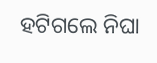ହଟିଗଲେ ନିଘା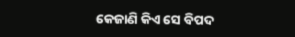କେଜାଣି କିଏ ସେ ବିପଦ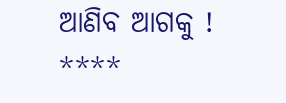ଆଣିବ ଆଗକୁ !
****